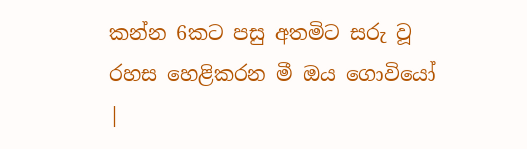කන්න 6කට පසු අතමිට සරු වූ රහස හෙළිකරන මී ඔය ගොවියෝ |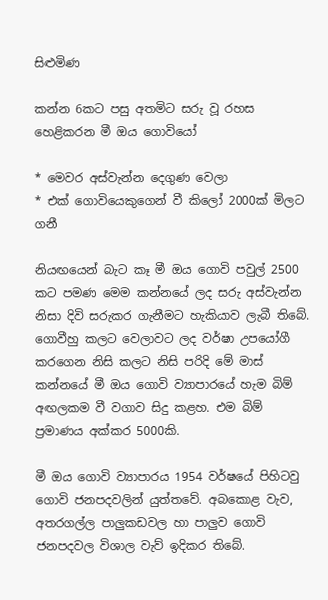සිළුමිණ

කන්න 6කට පසු අතමිට සරු වූ රහස හෙළිකරන මී ඔය ගොවියෝ

* මෙවර අස්වැන්න දෙගුණ වෙලා
* එක් ගොවියෙකුගෙන් වී කිලෝ 2000ක් මිලට ගනී

නියඟයෙන් බැට කෑ මී ඔය ගොවි පවුල් 2500 කට පමණ මෙම කන්නයේ ලද සරු අස්වැන්න නිසා දිවි සරුකර ගැනීමට හැකියාව ලැබී තිබේ. ගොවීහු කලට වෙලාවට ලද වර්ෂා උපයෝගී කරගෙන නිසි කලට නිසි පරිදි මේ මාස් කන්නයේ මී ඔය ගොවි ව්‍යාපාරයේ හැම බිම් අඟලකම වී වගාව සිදු කළහ. එම බිම් ප්‍රමාණය අක්කර 5000කි.

මී ඔය ගොවි ව්‍යාපාරය 1954 වර්ෂයේ පිහිටවු ගොවි ජනපදවලින් යුත්තවේ. අබකොළ වැව, අතරගල්ල පාලුකඩවල හා පාලුව ගොවි ජනපදවල විශාල වැව් ඉදිකර තිබේ.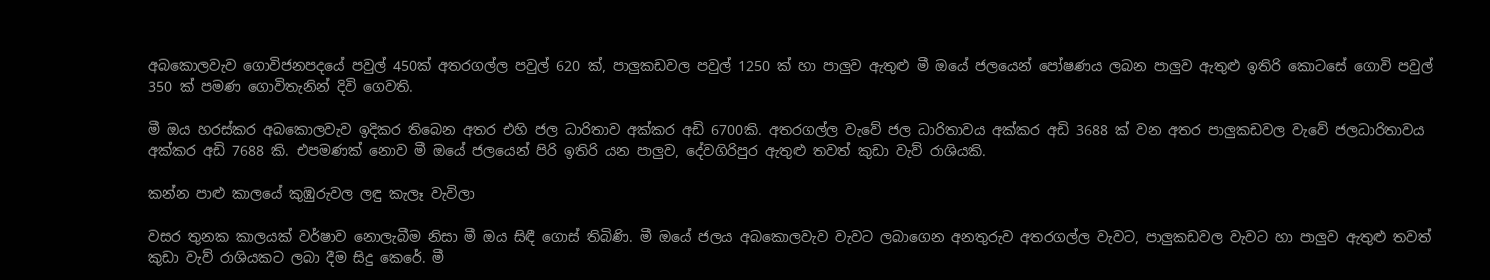අබකොලවැව ගොවිජනපදයේ පවුල් 450ක් අතරගල්ල පවුල් 620 ක්, පාලුකඩවල පවුල් 1250 ක් හා පාලුව ඇතුළු මී ඔයේ ජලයෙන් පෝෂණය ලබන පාලුව ඇතුළු ඉතිරි කොටසේ ගොවි පවුල් 350 ක් පමණ ගොවිතැනින් දිවි ගෙවති.

මී ඔය හරස්කර අබකොලවැව ඉදිකර තිබෙන අතර එහි ජල ධාරිතාව අක්කර අඩි 6700කි. අතරගල්ල වැවේ ජල ධාරිතාවය අක්කර අඩි 3688 ක් වන අතර පාලුකඩවල වැවේ ජලධාරිතාවය අක්කර අඩි 7688 කි. එපමණක් නොව මී ඔයේ ජලයෙන් පිරි ඉතිරි යන පාලුව, දේවගිරිපුර ඇතුළු තවත් කුඩා වැව් රාශියකි.

කන්න පාළු කාලයේ කුඹුරුවල ලඳු කැලෑ වැවිලා

වසර තුනක කාලයක් වර්ෂාව නොලැබීම නිසා මී ඔය සිඳී ගොස් තිබිණි. මී ඔයේ ජලය අබකොලවැව වැවට ලබාගෙන අනතුරුව අතරගල්ල වැවට, පාලුකඩවල වැවට හා පාලුව ඇතුළු තවත් කුඩා වැව් රාශියකට ලබා දීම සිදු කෙරේ. මී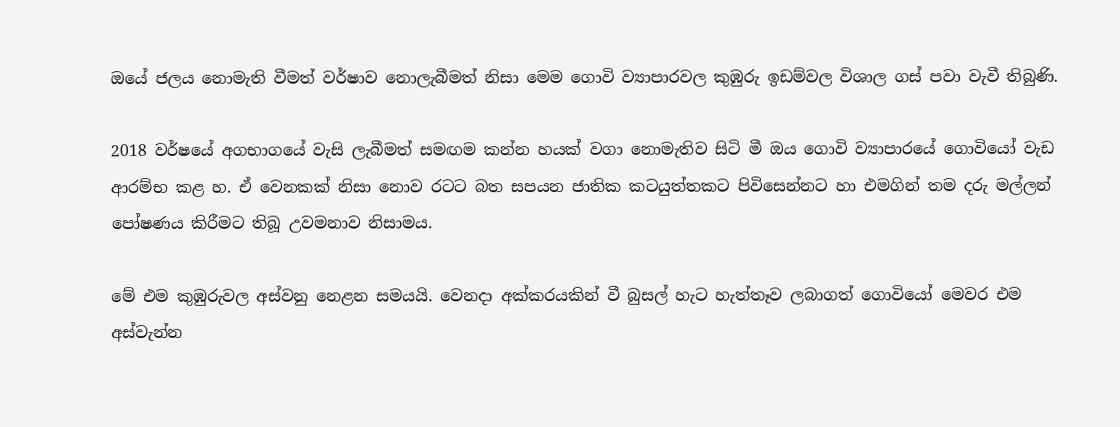ඔයේ ජලය නොමැති වීමත් වර්ෂාව ‍නොලැබීමත් නිසා මෙම ගොවි ව්‍යාපාරවල කුඹුරු ඉඩම්වල විශාල ගස් පවා වැවී තිබුණි.

2018 වර්ෂයේ අගභාගයේ වැසි ලැබීමත් සමඟම කන්න හයක් වගා නොමැතිව සිටි මී ඔය ගොවි ව්‍යාපාරයේ ගොවියෝ වැඩ ආරම්භ කළ හ. ඒ වෙනකක් නිසා නොව රටට බත සපයන ජාතික කටයුත්තකට පිවිසෙන්නට හා එමගින් තම දරු මල්ලන් පෝෂණය කිරීමට තිබූ උවමනාව නිසාමය.

මේ එම කුඹුරුවල අස්වනු නෙළන සමයයි. වෙනදා අක්කරයකින් වී බුසල් හැට හැත්තෑව ලබාගත් ගොවියෝ මෙවර එම අස්වැන්න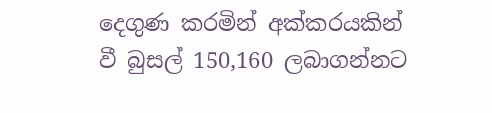දෙගුණ කරමින් අක්කරයකින් වී බුසල් 150,160 ලබාගන්නට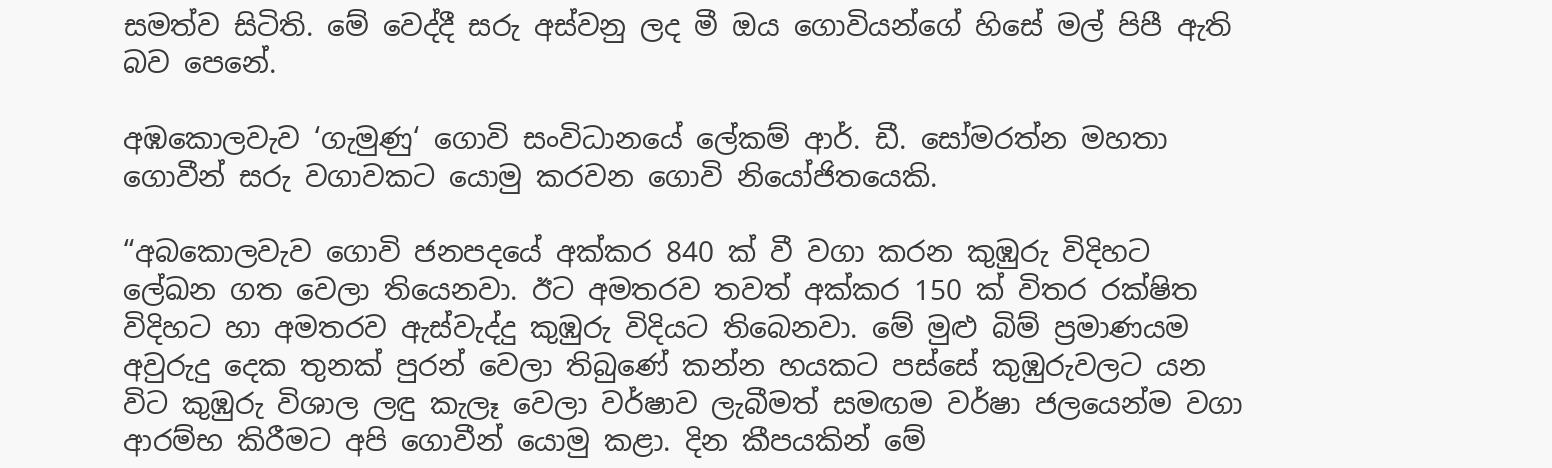සමත්ව සිටිති. මේ වෙද්දී සරු අස්වනු ලද මී ඔය ගොවියන්ගේ හිසේ මල් පිපී ඇති බව පෙනේ.

අඹකොලවැව ‘ගැමුණු‘ ගොවි සංවිධානයේ ලේකම් ආර්. ඩී. සෝමරත්න මහතා ගොවීන් සරු වගාවකට යොමු කරවන ගොවි නියෝජිතයෙකි.

“අබකොලවැව ගොවි ජනපදයේ අක්කර 840 ක් වී වගා කරන කුඹුරු විදිහට ලේඛන ගත වෙලා තියෙනවා. ඊට අමතරව තවත් අක්කර 150 ක් විතර රක්ෂිත විදිහට හා අමතරව ඇස්වැද්දු කුඹුරු විදියට තිබෙනවා. මේ මුළු බිම් ප්‍රමාණයම අවුරුදු දෙක තුනක් පුරන් වෙලා තිබුණේ කන්න හයකට පස්සේ කුඹුරුවලට යන විට කුඹුරු විශාල ලඳු කැලෑ වෙලා වර්ෂාව ලැබීමත් සමඟම වර්ෂා ජලයෙන්ම වගා ආරම්භ කිරීමට අපි ගොවීන් යොමු කළා. දින කීපයකින් මේ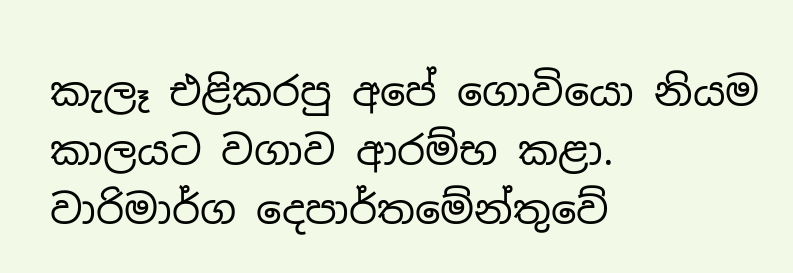කැලෑ එළිකරපු අපේ ගොවියො නියම කාලයට වගාව ආරම්භ කළා. වාරිමාර්ග දෙපාර්තමේන්තුවේ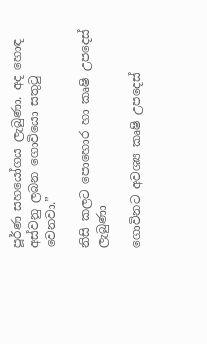පූර්ණ සහයෝගය ලැබුණා. අද හොඳ අස්වනු ලබන ගොවියො සතුටු වෙනවා.”

නිසි කලට පොහොර හා කෘෂි උපදෙස් ලැබුණා

ගොවිනට අවශ්‍ය කෘෂි උපදෙස්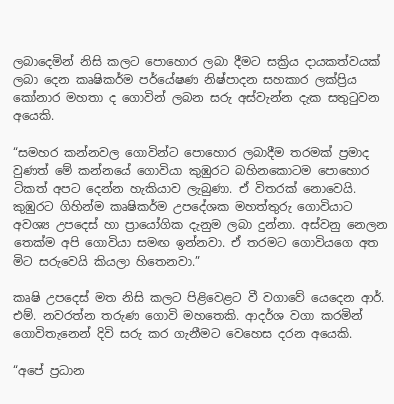ලබාදෙමින් නිසි කලට පොහොර ලබා දීමට සක්‍රිය දායකත්වයක් ලබා දෙන කෘෂිකර්ම පර්යේෂණ නිෂ්පාදන සහකාර ලක්ප්‍රිය කෝනාර මහතා ද ගොවින් ලබන සරු අස්වැන්න දැක සතුටුවන අයෙකි.

“සමහර කන්නවල ගොවින්ට පොහොර ලබාදීම තරමක් ප්‍රමාද වුණත් මේ කන්නයේ ගොවියා කුඹුරට බහිනකොටම පොහොර ටිකත් අපට දෙන්න හැකියාව ලැබුණා. ඒ විතරක් නොවෙයි. කුඹුරට ගිහින්ම කෘෂිකර්ම උපදේශක මහත්තුරු ගොවියාට අවශ්‍ය උපදෙස් හා ප්‍රායෝගික දැනුම ලබා දුන්නා. අස්වනු නෙලන තෙක්ම අපි ගොවියා සමඟ ඉන්නවා. ඒ තරමට ගොවියගෙ අත මිට සරුවෙයි කියලා හිතෙනවා.”

කෘෂි උපදෙස් මත නිසි කලට පිළිවෙළට වී වගාවේ යෙදෙන ආර්. එම්. නවරත්න තරුණ ගොවි මහතෙකි. ආදර්ශ වගා කරමින් ගොවිතැනෙන් දිවි සරු කර ගැනීමට වෙහෙස දරන අයෙකි.

“අපේ ප්‍රධාන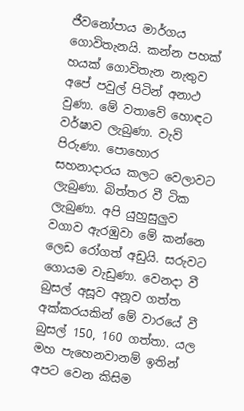ජීවනෝපාය මාර්ගය ගොවිතැනයි. කන්න පහක් හයක් ‍ගොවිතැන නැතුව අපේ පවුල් පිටින් අනාථ වුණා. මේ වතාවේ හොඳට වර්ෂාව ලැබුණා. වැව් පිරුණා. පොහොර සහනාදාරය කලට වෙලාවට ලැබුණා. බිත්තර වී ටික ලැබුණා. අපි යුහුසුලුව වගාව ඇරඹුවා මේ කන්නෙ ලෙඩ රෝගත් අඩුයි. සරුවට ගොයම වැඩුණා. වෙනදා වී බුසල් අසූව අනූව ගත්ත අක්කරයකින් මේ වාරයේ වී බුසල් 150, 160 ගත්තා. යල මහ පැහෙනවානම් ඉතින් අපට වෙන කිසිම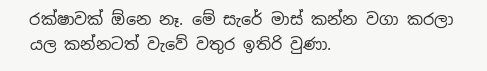රක්ෂාවක් ඕනෙ නෑ. මේ සැරේ මාස් කන්න වගා කරලා යල කන්නටත් වැවේ වතුර ඉතිරි වුණා.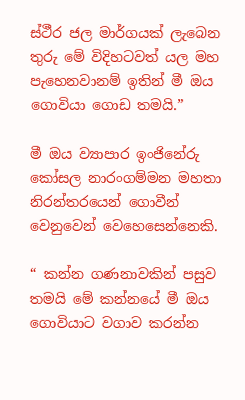ස්ථීර ජල මාර්ගයක් ලැබෙන තුරු මේ විදිහටවත් යල මහ පැහෙනවානම් ඉතින් මී ඔය ගොවියා ගොඩ තමයි.”

මී ඔය ව්‍යාපාර ඉංජිනේරු කෝසල නාරංගම්මන මහතා නිරන්තරයෙන් ගොවීන් වෙනුවෙන් වෙහෙසෙන්නෙකි.

“ කන්න ගණනාවකින් පසුව තමයි ‍මේ කන්නයේ මී ඔය ගොවියාට වගාව කරන්න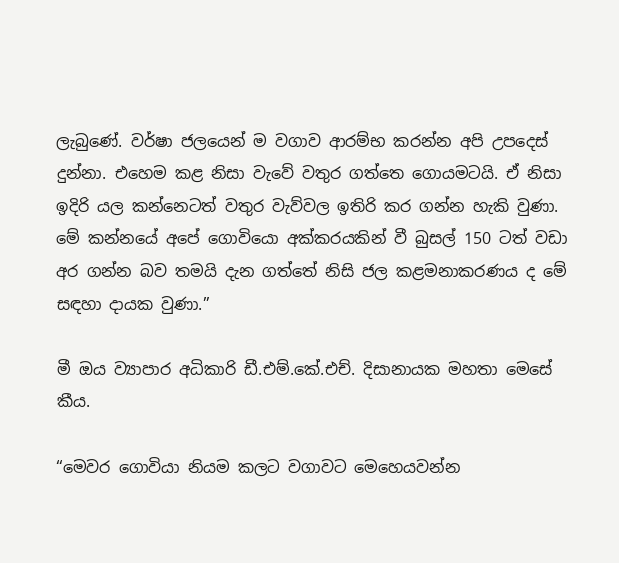ලැබුණේ. වර්ෂා ජලයෙන් ම වගාව ආරම්භ කරන්න අපි උපදෙස් දුන්නා. එහෙම කළ නිසා වැවේ වතුර ගත්තෙ ගොයමටයි. ඒ නිසා ඉදිරි යල කන්නෙටත් වතුර වැව්වල ඉතිරි කර ගන්න හැකි වුණා. මේ කන්නයේ ‍අපේ ගොවියො අක්කරයකින් වී බුසල් 150 ටත් වඩා අර ගන්න බව තමයි දැන ගත්තේ නිසි ජල කළමනාකරණය ද මේ සඳහා දායක වුණා.”

මී ඔය ව්‍යාපාර අධිකාරි ඩී.එම්.කේ.එච්. දිසානායක මහතා මෙසේ කීය.

“මෙවර ගොවියා නියම කලට වගාවට මෙහෙයවන්න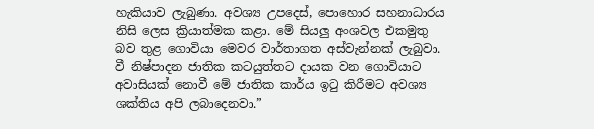හැකියාව ලැබුණා. අවශ්‍ය උපදෙස්, පොහොර සහනාධාරය නිසි ලෙස ක්‍රියාත්මක කළා. මේ සියලු අංශවල එකමුතු බව තුළ ගොවියා මෙවර වාර්තාගත අස්වැන්නක් ලැබුවා. වී නිෂ්පාදන ජාතික කටයුත්තට දායක වන ගොවියාට අවාසියක් නොවී මේ ජාතික කාර්ය ඉටු කිරීමට අවශ්‍ය ශක්තිය අපි ලබාදෙනවා.”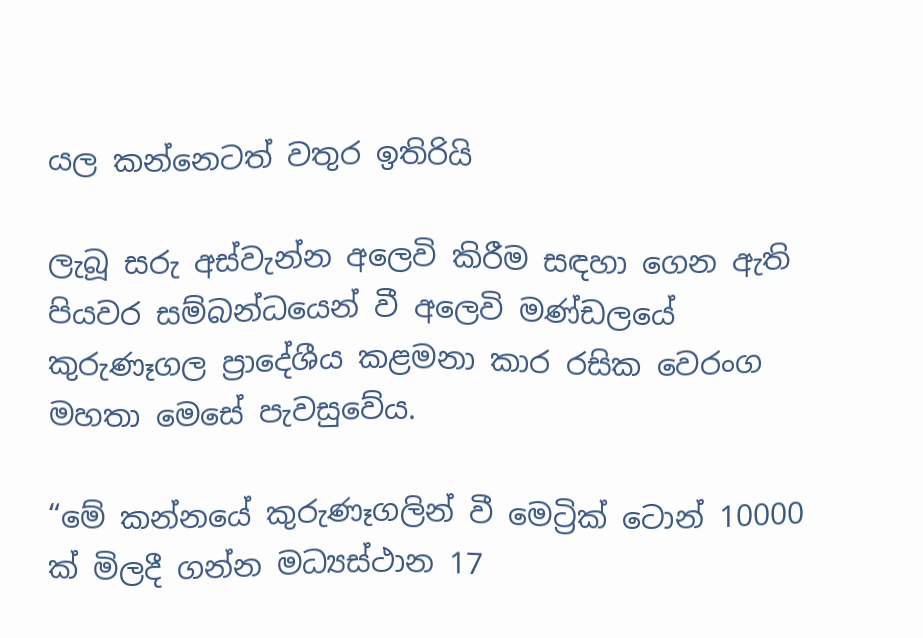යල කන්නෙටත් වතුර ඉතිරියි

ලැබූ සරු අස්වැන්න අලෙවි කිරීම සඳහා ගෙන ඇති පියවර සම්බන්ධයෙන් වී අලෙවි මණ්ඩලයේ කුරුණෑගල ප්‍රාදේශීය කළමනා කාර රසික වෙරංග මහතා මෙසේ පැවසුවේය.

“මේ කන්නයේ කුරුණෑගලින් වී මෙට්‍රික් ටොන් 10000 ක් මිලදී ගන්න මධ්‍යස්ථාන 17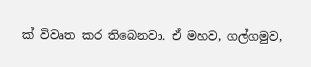ක් විවෘත කර තිබෙනවා. ඒ මහව, ගල්ගමුව,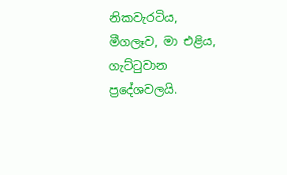නිකවැරටිය, මීගලෑව, මා එළිය, ගැට්ටුවාන ප්‍රදේශවලයි.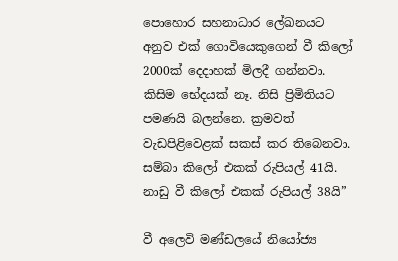පොහොර සහනාධාර ලේඛනයට අනුව එක් ගොවියෙකුගෙන් වී කිලෝ 2000ක් දෙදාහක් මිලදී ගන්නවා. කිසිම භේදයක් නෑ. නිසි ප්‍රිමිතියට පමණයි බලන්නෙ. ක්‍රමවත් වැඩපිළිවෙළක් සකස් කර තිබෙනවා. සම්බා කිලෝ එකක් රුපියල් 41යි. නාඩු වී කිලෝ එකක් රුපියල් 38යි”

වී අලෙවි මණ්ඩලයේ නියෝජ්‍ය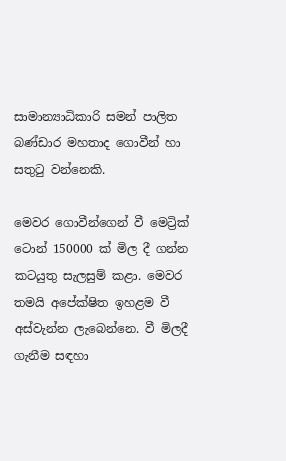සාමාන්‍යාධිකාරි සමන් පාලිත බණ්ඩාර මහතාද ගොවීන් හා සතුටු වන්නෙකි.

මෙවර ගොවීන්ගෙන් වී මෙට්‍රික් ටොන් 150000 ක් මිල දී ගන්න කටයුතු සැලසුම් කළා. මෙවර තමයි අපේක්ෂිත ඉහළම වී අස්වැන්න ලැබෙන්නෙ. වී මිලදී ගැනීම සඳහා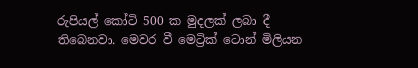රුපියල් කෝටි 500 ක මුදලක් ලබා දී තිබෙනවා. මෙවර වී මෙට්‍රික් ටොන් මිලියන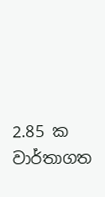2.85 ක වාර්තාගත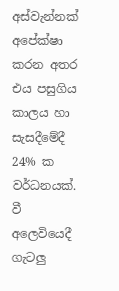අස්වැන්නක් අපේක්ෂා කරන අතර එය පසුගිය කාලය හා සැසදීමේදී 24% ක වර්ධනයක්. වී අලෙවියෙදී ගැටලු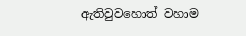ඇතිවුවහොත් වහාම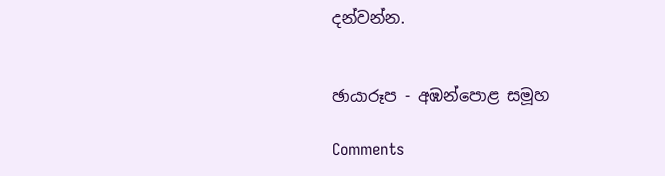දන්වන්න.


ඡායාරූප - අඹන්පොළ සමූහ

Comments